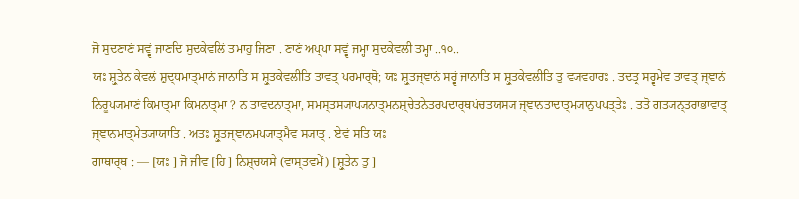ਜੋ ਸੁਦਣਾਣਂ ਸਵ੍ਵਂ ਜਾਣਦਿ ਸੁਦਕੇਵਲਿਂ ਤਮਾਹੁ ਜਿਣਾ . ਣਾਣਂ ਅਪ੍ਪਾ ਸਵ੍ਵਂ ਜਮ੍ਹਾ ਸੁਦਕੇਵਲੀ ਤਮ੍ਹਾ ..੧੦..
ਯਃ ਸ਼੍ਰੁਤੇਨ ਕੇਵਲਂ ਸ਼ੁਦ੍ਧਮਾਤ੍ਮਾਨਂ ਜਾਨਾਤਿ ਸ ਸ਼੍ਰੁਤਕੇਵਲੀਤਿ ਤਾਵਤ੍ ਪਰਮਾਰ੍ਥੋ; ਯਃ ਸ਼੍ਰੁਤਜ੍ਞਾਨਂ ਸਰ੍ਵਂ ਜਾਨਾਤਿ ਸ ਸ਼੍ਰੁਤਕੇਵਲੀਤਿ ਤੁ ਵ੍ਯਵਹਾਰਃ . ਤਦਤ੍ਰ ਸਰ੍ਵਮੇਵ ਤਾਵਤ੍ ਜ੍ਞਾਨਂ ਨਿਰੂਪ੍ਯਮਾਣਂ ਕਿਮਾਤ੍ਮਾ ਕਿਮਨਾਤ੍ਮਾ ? ਨ ਤਾਵਦਨਾਤ੍ਮਾ, ਸਮਸ੍ਤਸ੍ਯਾਪ੍ਯਨਾਤ੍ਮਨਸ਼੍ਚੇਤਨੇਤਰਪਦਾਰ੍ਥਪਂਚਤਯਸ੍ਯ ਜ੍ਞਾਨਤਾਦਾਤ੍ਮ੍ਯਾਨੁਪਪਤ੍ਤੇਃ . ਤਤੋ ਗਤ੍ਯਨ੍ਤਰਾਭਾਵਾਤ੍ ਜ੍ਞਾਨਮਾਤ੍ਮੇਤ੍ਯਾਯਾਤਿ . ਅਤਃ ਸ਼੍ਰੁਤਜ੍ਞਾਨਮਪ੍ਯਾਤ੍ਮੈਵ ਸ੍ਯਾਤ੍ . ਏਵਂ ਸਤਿ ਯਃ
ਗਾਥਾਰ੍ਥ : — [ਯਃ ] ਜੋ ਜੀਵ [ਹਿ ] ਨਿਸ਼੍ਚਯਸੇ (ਵਾਸ੍ਤਵਮੇਂ) [ਸ਼੍ਰੁਤੇਨ ਤੁ ]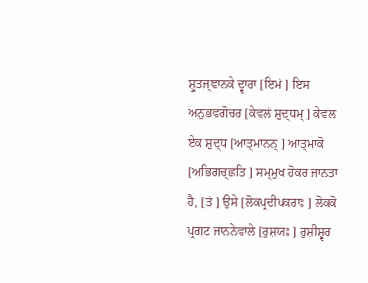ਸ਼੍ਰੁਤਜ੍ਞਾਨਕੇ ਦ੍ਵਾਰਾ [ਇਮਂ ] ਇਸ ਅਨੁਭਵਗੋਚਰ [ਕੇਵਲਂ ਸ਼ੁਦ੍ਧਮ੍ ] ਕੇਵਲ ਏਕ ਸ਼ੁਦ੍ਧ [ਆਤ੍ਮਾਨਨ੍ ] ਆਤ੍ਮਾਕੋ [ਅਭਿਗਚ੍ਛਤਿ ] ਸਮ੍ਮੁਖ ਹੋਕਰ ਜਾਨਤਾ ਹੈ, [ਤਂ ] ਉਸੇ [ਲੋਕਪ੍ਰਦੀਪਕਰਾਃ ] ਲੋਕਕੋ ਪ੍ਰਗਟ ਜਾਨਨੇਵਾਲੇ [ਰੁਸ਼ਯਃ ] ਰੁਸ਼ੀਸ਼੍ਵਰ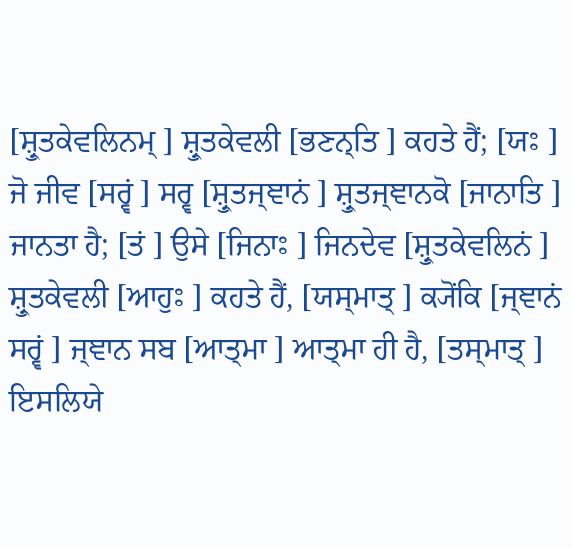[ਸ਼੍ਰੁਤਕੇਵਲਿਨਮ੍ ] ਸ਼੍ਰੁਤਕੇਵਲੀ [ਭਣਨ੍ਤਿ ] ਕਹਤੇ ਹੈਂ; [ਯਃ ] ਜੋ ਜੀਵ [ਸਰ੍ਵਂ ] ਸਰ੍ਵ [ਸ਼੍ਰੁਤਜ੍ਞਾਨਂ ] ਸ਼੍ਰੁਤਜ੍ਞਾਨਕੋ [ਜਾਨਾਤਿ ] ਜਾਨਤਾ ਹੈ; [ਤਂ ] ਉਸੇ [ਜਿਨਾਃ ] ਜਿਨਦੇਵ [ਸ਼੍ਰੁਤਕੇਵਲਿਨਂ ] ਸ਼੍ਰੁਤਕੇਵਲੀ [ਆਹੁਃ ] ਕਹਤੇ ਹੈਂ, [ਯਸ੍ਮਾਤ੍ ] ਕ੍ਯੋਂਕਿ [ਜ੍ਞਾਨਂ ਸਰ੍ਵਂ ] ਜ੍ਞਾਨ ਸਬ [ਆਤ੍ਮਾ ] ਆਤ੍ਮਾ ਹੀ ਹੈ, [ਤਸ੍ਮਾਤ੍ ] ਇਸਲਿਯੇ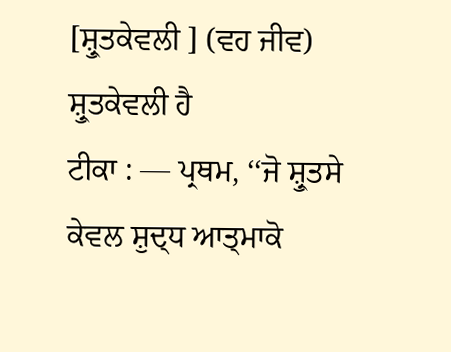[ਸ਼੍ਰੁਤਕੇਵਲੀ ] (ਵਹ ਜੀਵ) ਸ਼੍ਰੁਤਕੇਵਲੀ ਹੈ
ਟੀਕਾ : — ਪ੍ਰਥਮ, ‘‘ਜੋ ਸ਼੍ਰੁਤਸੇ ਕੇਵਲ ਸ਼ੁਦ੍ਧ ਆਤ੍ਮਾਕੋ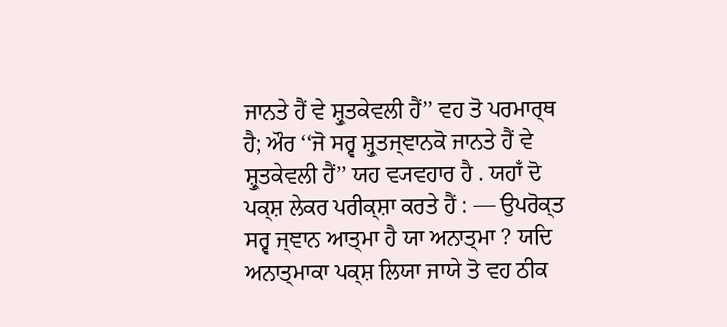ਜਾਨਤੇ ਹੈਂ ਵੇ ਸ਼੍ਰੁਤਕੇਵਲੀ ਹੈਂ’’ ਵਹ ਤੋ ਪਰਮਾਰ੍ਥ ਹੈ; ਔਰ ‘‘ਜੋ ਸਰ੍ਵ ਸ਼੍ਰੁਤਜ੍ਞਾਨਕੋ ਜਾਨਤੇ ਹੈਂ ਵੇ ਸ਼੍ਰੁਤਕੇਵਲੀ ਹੈਂ’’ ਯਹ ਵ੍ਯਵਹਾਰ ਹੈ . ਯਹਾਁ ਦੋ ਪਕ੍ਸ਼ ਲੇਕਰ ਪਰੀਕ੍ਸ਼ਾ ਕਰਤੇ ਹੈਂ : — ਉਪਰੋਕ੍ਤ ਸਰ੍ਵ ਜ੍ਞਾਨ ਆਤ੍ਮਾ ਹੈ ਯਾ ਅਨਾਤ੍ਮਾ ? ਯਦਿ ਅਨਾਤ੍ਮਾਕਾ ਪਕ੍ਸ਼ ਲਿਯਾ ਜਾਯੇ ਤੋ ਵਹ ਠੀਕ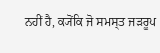ਨਹੀਂ ਹੈ, ਕ੍ਯੋਂਕਿ ਜੋ ਸਮਸ੍ਤ ਜੜਰੂਪ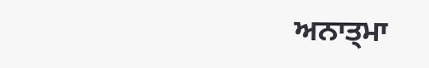ਅਨਾਤ੍ਮਾ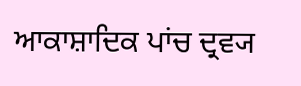ਆਕਾਸ਼ਾਦਿਕ ਪਾਂਚ ਦ੍ਰਵ੍ਯ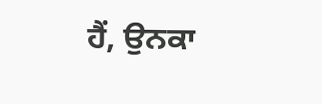ਹੈਂ, ਉਨਕਾ